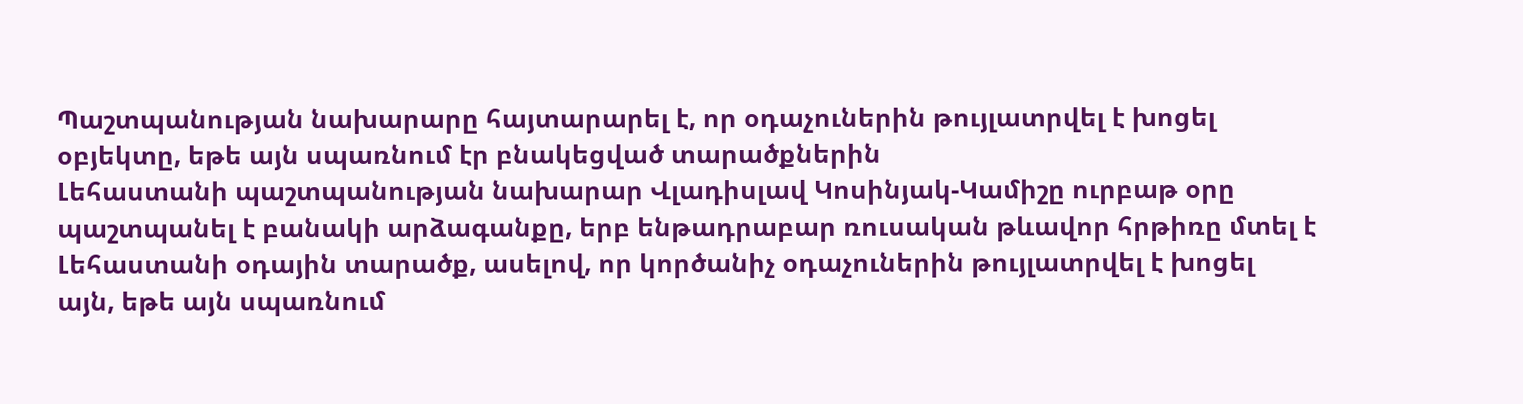Պաշտպանության նախարարը հայտարարել է, որ օդաչուներին թույլատրվել է խոցել օբյեկտը, եթե այն սպառնում էր բնակեցված տարածքներին
Լեհաստանի պաշտպանության նախարար Վլադիսլավ Կոսինյակ-Կամիշը ուրբաթ օրը պաշտպանել է բանակի արձագանքը, երբ ենթադրաբար ռուսական թևավոր հրթիռը մտել է Լեհաստանի օդային տարածք, ասելով, որ կործանիչ օդաչուներին թույլատրվել է խոցել այն, եթե այն սպառնում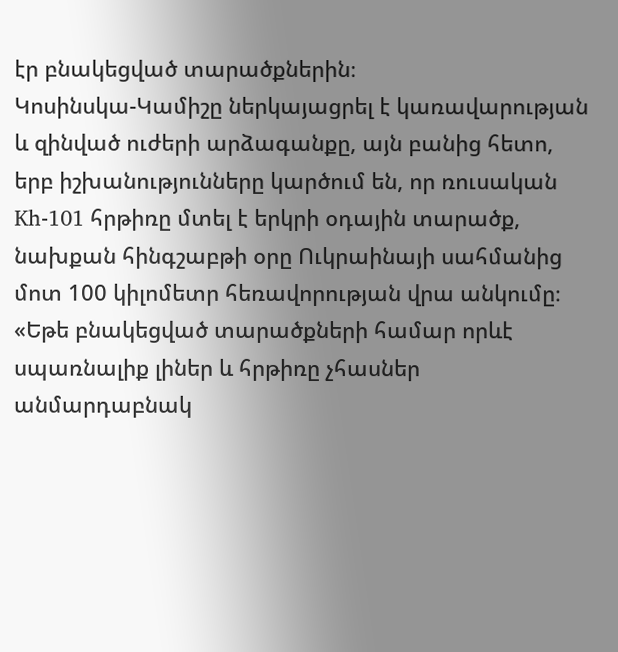էր բնակեցված տարածքներին։
Կոսինսկա-Կամիշը ներկայացրել է կառավարության և զինված ուժերի արձագանքը, այն բանից հետո, երբ իշխանությունները կարծում են, որ ռուսական Kh-101 հրթիռը մտել է երկրի օդային տարածք, նախքան հինգշաբթի օրը Ուկրաինայի սահմանից մոտ 100 կիլոմետր հեռավորության վրա անկումը։
«Եթե բնակեցված տարածքների համար որևէ սպառնալիք լիներ և հրթիռը չհասներ անմարդաբնակ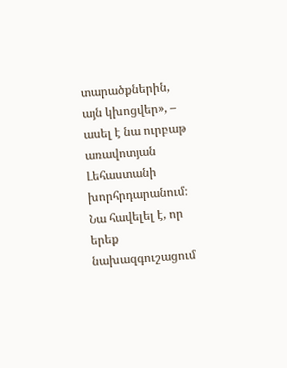տարածքներին, այն կխոցվեր», – ասել է նա ուրբաթ առավոտյան Լեհաստանի խորհրդարանում։
Նա հավելել է, որ երեք նախազգուշացում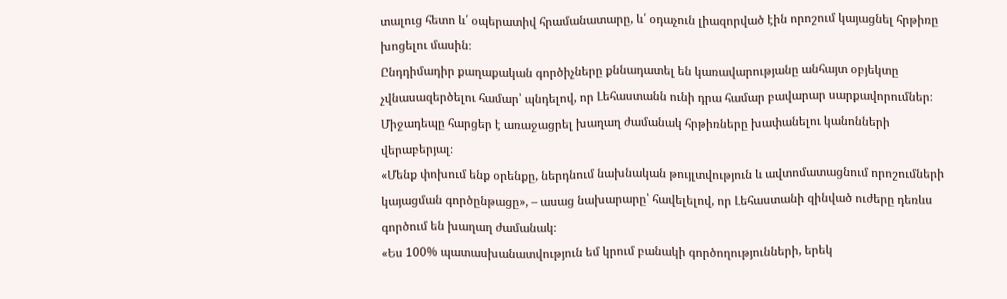տալուց հետո և՛ օպերատիվ հրամանատարը, և՛ օդաչուն լիազորված էին որոշում կայացնել հրթիռը խոցելու մասին։
Ընդդիմադիր քաղաքական գործիչները քննադատել են կառավարությանը անհայտ օբյեկտը չվնասազերծելու համար՝ պնդելով, որ Լեհաստանն ունի դրա համար բավարար սարքավորումներ։
Միջադեպը հարցեր է առաջացրել խաղաղ ժամանակ հրթիռները խափանելու կանոնների վերաբերյալ։
«Մենք փոխում ենք օրենքը, ներդնում նախնական թույլտվություն և ավտոմատացնում որոշումների կայացման գործընթացը», – ասաց նախարարը՝ հավելելով, որ Լեհաստանի զինված ուժերը դեռևս գործում են խաղաղ ժամանակ։
«Ես 100% պատասխանատվություն եմ կրում բանակի գործողությունների, երեկ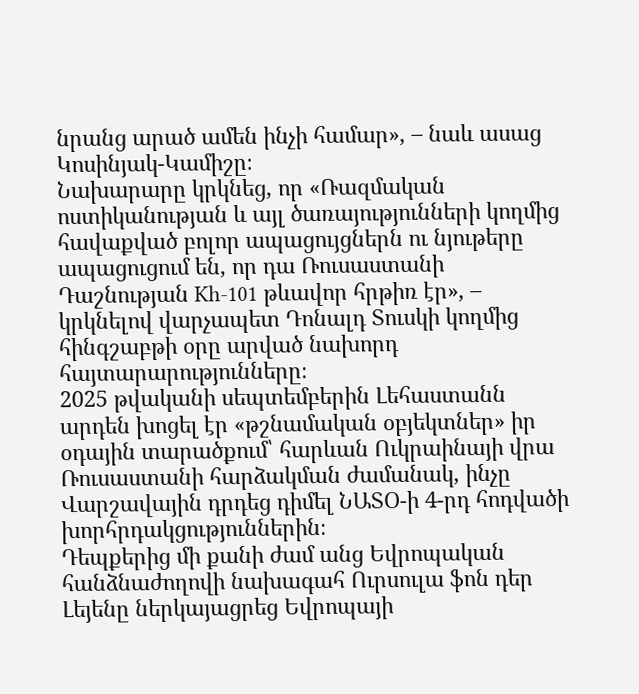նրանց արած ամեն ինչի համար», – նաև ասաց Կոսինյակ-Կամիշը։
Նախարարը կրկնեց, որ «Ռազմական ոստիկանության և այլ ծառայությունների կողմից հավաքված բոլոր ապացույցներն ու նյութերը ապացուցում են, որ դա Ռուսաստանի Դաշնության Kh-101 թևավոր հրթիռ էր», – կրկնելով վարչապետ Դոնալդ Տուսկի կողմից հինգշաբթի օրը արված նախորդ հայտարարությունները։
2025 թվականի սեպտեմբերին Լեհաստանն արդեն խոցել էր «թշնամական օբյեկտներ» իր օդային տարածքում՝ հարևան Ուկրաինայի վրա Ռուսաստանի հարձակման ժամանակ, ինչը Վարշավային դրդեց դիմել ՆԱՏՕ-ի 4-րդ հոդվածի խորհրդակցություններին։
Դեպքերից մի քանի ժամ անց Եվրոպական հանձնաժողովի նախագահ Ուրսուլա ֆոն դեր Լեյենը ներկայացրեց Եվրոպայի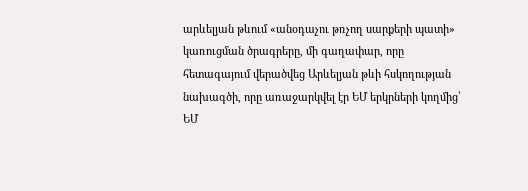արևելյան թևում «անօդաչու թռչող սարքերի պատի» կառուցման ծրագրերը, մի գաղափար, որը հետագայում վերածվեց Արևելյան թևի հսկողության նախագծի, որը առաջարկվել էր ԵՄ երկրների կողմից՝ ԵՄ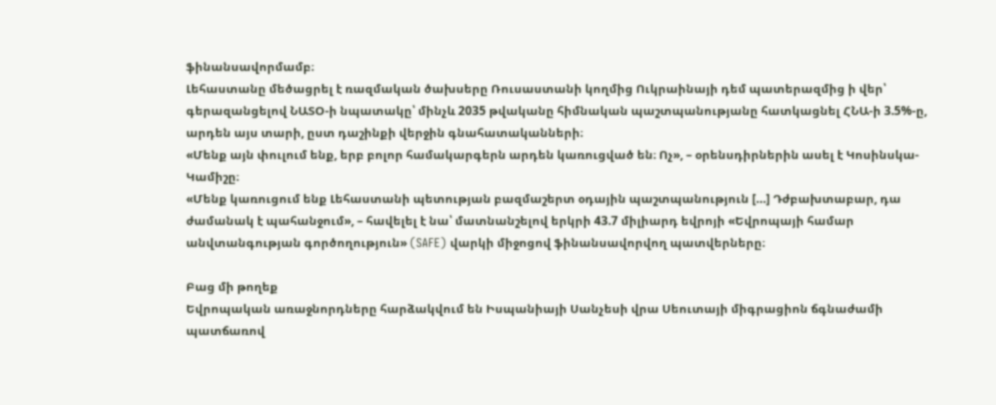ֆինանսավորմամբ։
Լեհաստանը մեծացրել է ռազմական ծախսերը Ռուսաստանի կողմից Ուկրաինայի դեմ պատերազմից ի վեր՝ գերազանցելով ՆԱՏՕ-ի նպատակը՝ մինչև 2035 թվականը հիմնական պաշտպանությանը հատկացնել ՀՆԱ-ի 3.5%-ը, արդեն այս տարի, ըստ դաշինքի վերջին գնահատականների։
«Մենք այն փուլում ենք, երբ բոլոր համակարգերն արդեն կառուցված են։ Ոչ», – օրենսդիրներին ասել է Կոսինսկա-Կամիշը։
«Մենք կառուցում ենք Լեհաստանի պետության բազմաշերտ օդային պաշտպանություն […] Դժբախտաբար, դա ժամանակ է պահանջում», – հավելել է նա՝ մատնանշելով երկրի 43.7 միլիարդ եվրոյի «Եվրոպայի համար անվտանգության գործողություն» (SAFE) վարկի միջոցով ֆինանսավորվող պատվերները։

Բաց մի թողեք
Եվրոպական առաջնորդները հարձակվում են Իսպանիայի Սանչեսի վրա Սեուտայի միգրացիոն ճգնաժամի պատճառով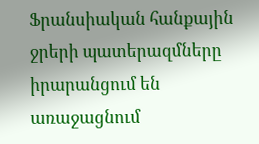Ֆրանսիական հանքային ջրերի պատերազմները իրարանցում են առաջացնում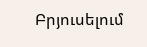Բրյուսելում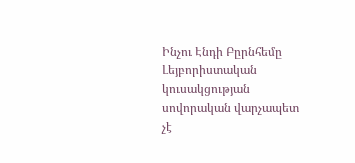Ինչու Էնդի Բըրնհեմը Լեյբորիստական կուսակցության սովորական վարչապետ չէ